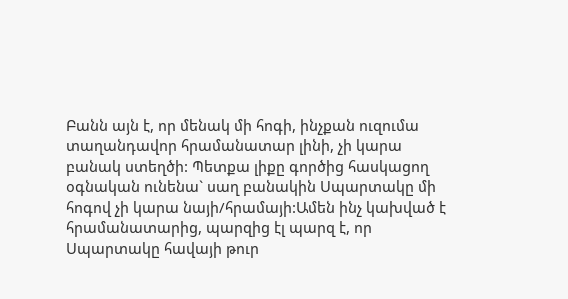Բանն այն է, որ մենակ մի հոգի, ինչքան ուզումա տաղանդավոր հրամանատար լինի, չի կարա բանակ ստեղծի: Պետքա լիքը գործից հասկացող օգնական ունենա` սաղ բանակին Սպարտակը մի հոգով չի կարա նայի/հրամայի:Ամեն ինչ կախված է հրամանատարից, պարզից էլ պարզ է, որ Սպարտակը հավայի թուր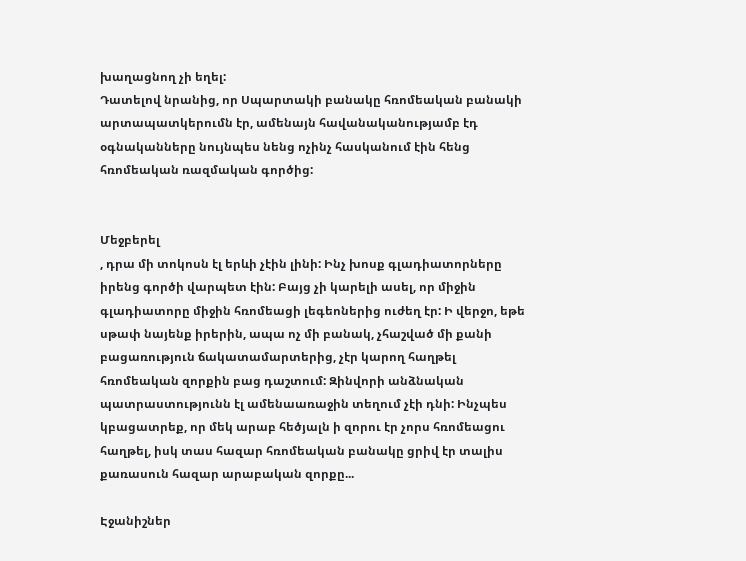խաղացնող չի եղել:
Դատելով նրանից, որ Սպարտակի բանակը հռոմեական բանակի արտապատկերումն էր, ամենայն հավանականությամբ էդ օգնականները նույնպես նենց ոչինչ հասկանում էին հենց հռոմեական ռազմական գործից:


Մեջբերել
, դրա մի տոկոսն էլ երևի չէին լինի: Ինչ խոսք գլադիատորները իրենց գործի վարպետ էին: Բայց չի կարելի ասել, որ միջին գլադիատորը միջին հռոմեացի լեգեոներից ուժեղ էր: Ի վերջո, եթե սթափ նայենք իրերին, ապա ոչ մի բանակ, չհաշված մի քանի բացառություն ճակատամարտերից, չէր կարող հաղթել հռոմեական զորքին բաց դաշտում: Զինվորի անձնական պատրաստությունն էլ ամենաառաջին տեղում չէի դնի: Ինչպես կբացատրեք, որ մեկ արաբ հեծյալն ի զորու էր չորս հռոմեացու հաղթել, իսկ տաս հազար հռոմեական բանակը ցրիվ էր տալիս քառասուն հազար արաբական զորքը...

Էջանիշներ